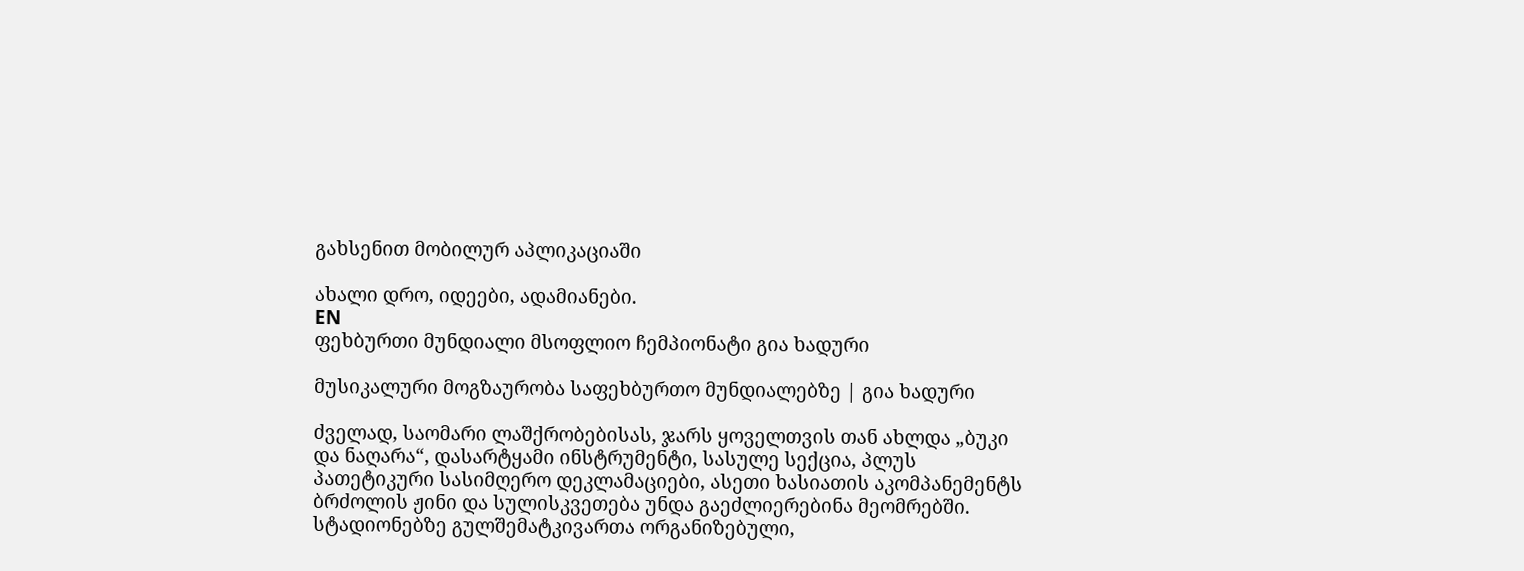გახსენით მობილურ აპლიკაციაში

ახალი დრო, იდეები, ადამიანები.
EN
ფეხბურთი მუნდიალი მსოფლიო ჩემპიონატი გია ხადური

მუსიკალური მოგზაურობა საფეხბურთო მუნდიალებზე | გია ხადური

ძველად, საომარი ლაშქრობებისას, ჯარს ყოველთვის თან ახლდა „ბუკი და ნაღარა“, დასარტყამი ინსტრუმენტი, სასულე სექცია, პლუს პათეტიკური სასიმღერო დეკლამაციები, ასეთი ხასიათის აკომპანემენტს ბრძოლის ჟინი და სულისკვეთება უნდა გაეძლიერებინა მეომრებში. სტადიონებზე გულშემატკივართა ორგანიზებული,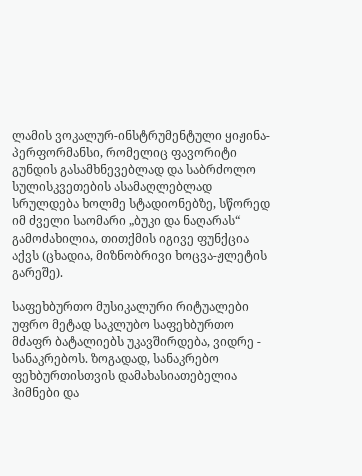ლამის ვოკალურ-ინსტრუმენტული ყიჟინა-პერფორმანსი, რომელიც ფავორიტი გუნდის გასამხნევებლად და საბრძოლო სულისკვეთების ასამაღლებლად სრულდება ხოლმე სტადიონებზე, სწორედ იმ ძველი საომარი „ბუკი და ნაღარას“ გამოძახილია, თითქმის იგივე ფუნქცია აქვს (ცხადია, მიზნობრივი ხოცვა-ჟლეტის გარეშე).

საფეხბურთო მუსიკალური რიტუალები უფრო მეტად საკლუბო საფეხბურთო მძაფრ ბატალიებს უკავშირდება, ვიდრე - სანაკრებოს. ზოგადად, სანაკრებო ფეხბურთისთვის დამახასიათებელია ჰიმნები და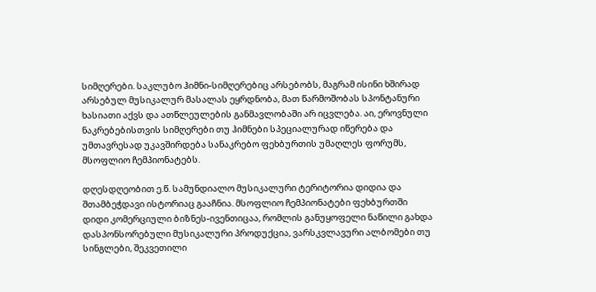სიმღერები. საკლუბო ჰიმნი-სიმღერებიც არსებობს, მაგრამ ისინი ხშირად არსებულ მუსიკალურ მასალას ეყრდნობა, მათ წარმოშობას სპონტანური ხასიათი აქვს და ათწლეულების განმავლობაში არ იცვლება. აი, ეროვნული ნაკრებებისთვის სიმღერები თუ ჰიმნები სპეციალურად იწერება და უმთავრესად უკავშირდება სანაკრებო ფეხბურთის უმაღლეს ფორუმს, მსოფლიო ჩემპიონატებს.

დღესდღეობით ე.წ. სამუნდიალო მუსიკალური ტერიტორია დიდია და შთამბეჭდავი ისტორიაც გააჩნია. მსოფლიო ჩემპიონატები ფეხბურთში დიდი კომერციული ბიზნეს-ივენთიცაა, რომლის განუყოფელი ნაწილი გახდა დასპონსორებული მუსიკალური პროდუქცია, ვარსკვლავური ალბომები თუ სინგლები, შეკვეთილი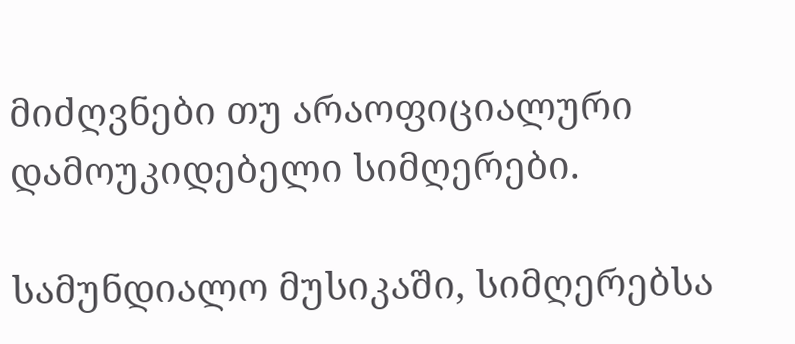მიძღვნები თუ არაოფიციალური დამოუკიდებელი სიმღერები.

სამუნდიალო მუსიკაში, სიმღერებსა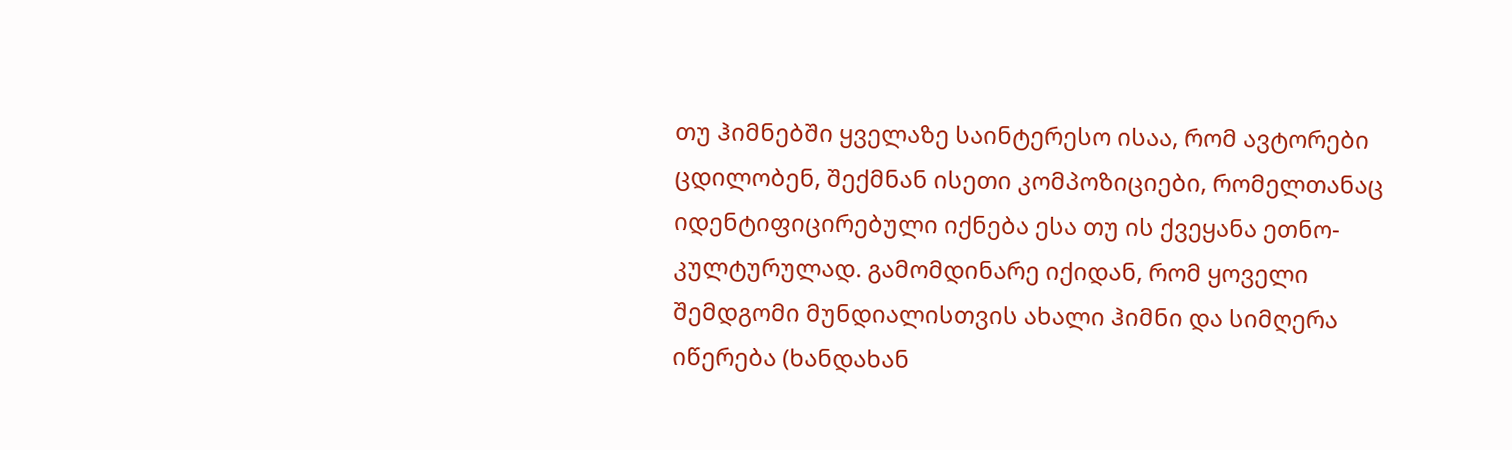თუ ჰიმნებში ყველაზე საინტერესო ისაა, რომ ავტორები ცდილობენ, შექმნან ისეთი კომპოზიციები, რომელთანაც იდენტიფიცირებული იქნება ესა თუ ის ქვეყანა ეთნო-კულტურულად. გამომდინარე იქიდან, რომ ყოველი შემდგომი მუნდიალისთვის ახალი ჰიმნი და სიმღერა იწერება (ხანდახან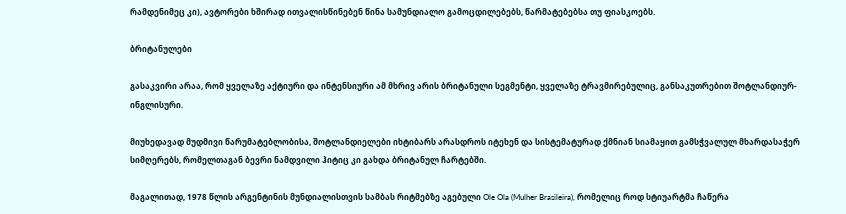რამდენიმეც კი), ავტორები ხშირად ითვალისწინებენ წინა სამუნდიალო გამოცდილებებს, წარმატებებსა თუ ფიასკოებს.

ბრიტანულები

გასაკვირი არაა, რომ ყველაზე აქტიური და ინტენსიური ამ მხრივ არის ბრიტანული სეგმენტი, ყველაზე ტრავმირებულიც, განსაკუთრებით შოტლანდიურ-ინგლისური.

მიუხედავად მუდმივი წარუმატებლობისა, შოტლანდიელები იხტიბარს არასდროს იტეხენ და სისტემატურად ქმნიან სიამაყით გამსჭვალულ მხარდასაჭერ სიმღერებს, რომელთაგან ბევრი ნამდვილი ჰიტიც კი გახდა ბრიტანულ ჩარტებში.

მაგალითად, 1978 წლის არგენტინის მუნდიალისთვის სამბას რიტმებზე აგებული Ole Ola (Mulher Brasileira), რომელიც როდ სტიუარტმა ჩაწერა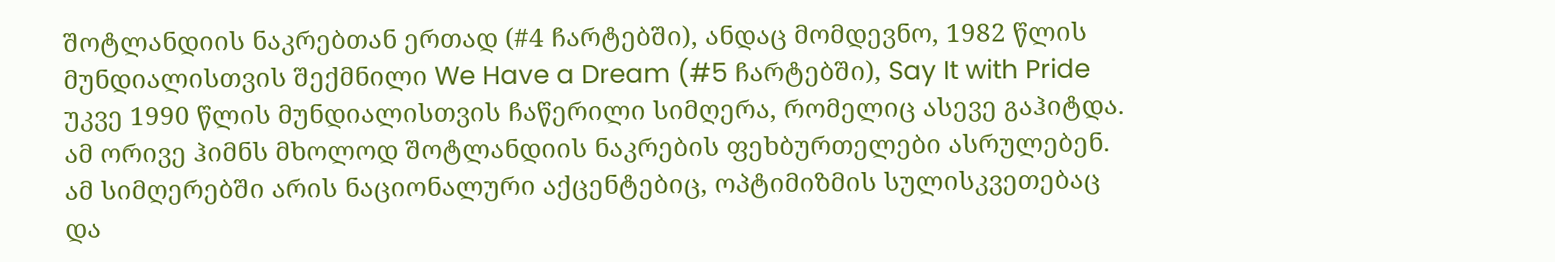შოტლანდიის ნაკრებთან ერთად (#4 ჩარტებში), ანდაც მომდევნო, 1982 წლის მუნდიალისთვის შექმნილი We Have a Dream (#5 ჩარტებში), Say It with Pride უკვე 1990 წლის მუნდიალისთვის ჩაწერილი სიმღერა, რომელიც ასევე გაჰიტდა. ამ ორივე ჰიმნს მხოლოდ შოტლანდიის ნაკრების ფეხბურთელები ასრულებენ. ამ სიმღერებში არის ნაციონალური აქცენტებიც, ოპტიმიზმის სულისკვეთებაც და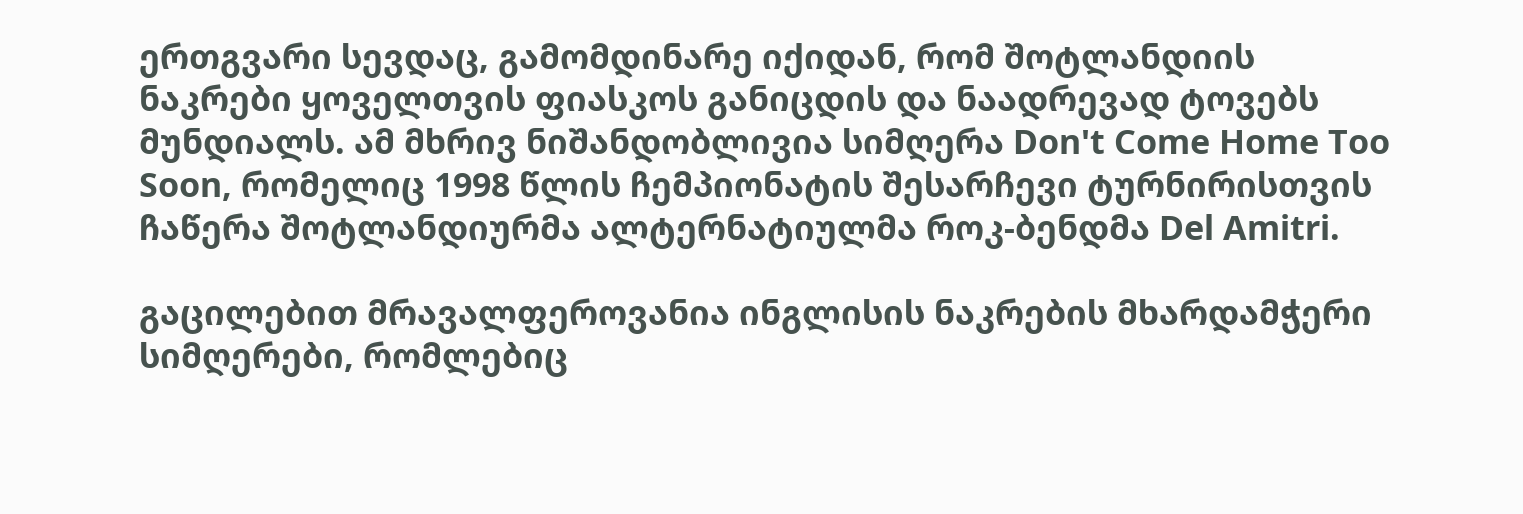ერთგვარი სევდაც, გამომდინარე იქიდან, რომ შოტლანდიის ნაკრები ყოველთვის ფიასკოს განიცდის და ნაადრევად ტოვებს მუნდიალს. ამ მხრივ ნიშანდობლივია სიმღერა Don't Come Home Too Soon, რომელიც 1998 წლის ჩემპიონატის შესარჩევი ტურნირისთვის ჩაწერა შოტლანდიურმა ალტერნატიულმა როკ-ბენდმა Del Amitri.

გაცილებით მრავალფეროვანია ინგლისის ნაკრების მხარდამჭერი სიმღერები, რომლებიც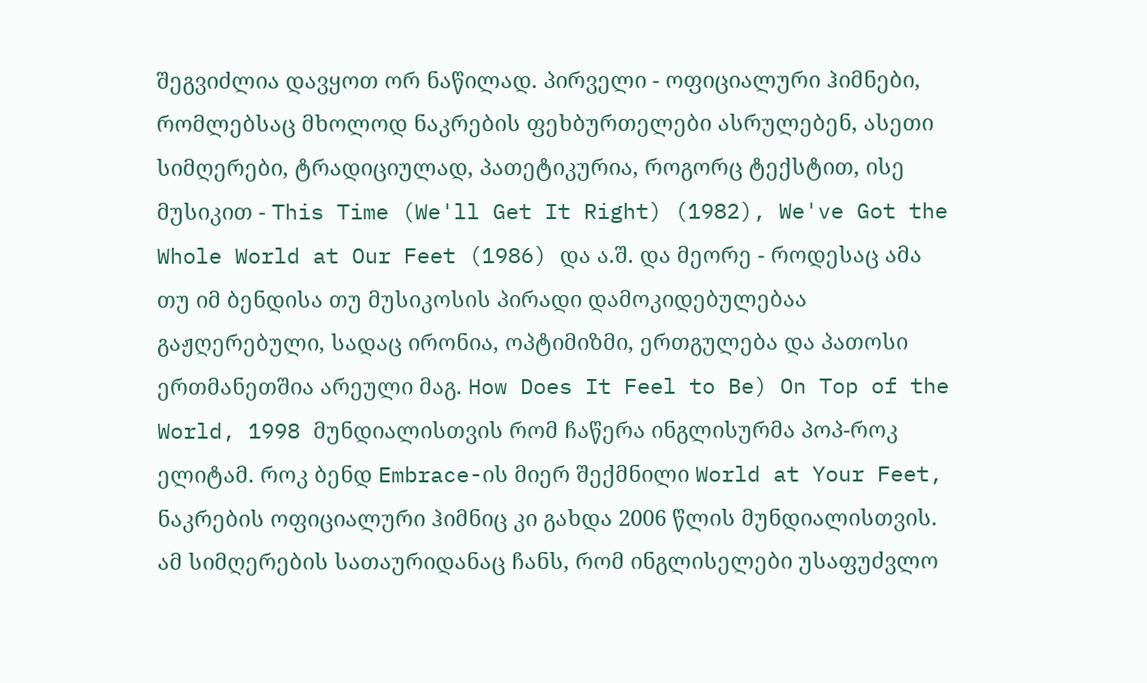შეგვიძლია დავყოთ ორ ნაწილად. პირველი - ოფიციალური ჰიმნები, რომლებსაც მხოლოდ ნაკრების ფეხბურთელები ასრულებენ, ასეთი სიმღერები, ტრადიციულად, პათეტიკურია, როგორც ტექსტით, ისე მუსიკით - This Time (We'll Get It Right) (1982), We've Got the Whole World at Our Feet (1986) და ა.შ. და მეორე - როდესაც ამა თუ იმ ბენდისა თუ მუსიკოსის პირადი დამოკიდებულებაა გაჟღერებული, სადაც ირონია, ოპტიმიზმი, ერთგულება და პათოსი ერთმანეთშია არეული მაგ. How Does It Feel to Be) On Top of the World, 1998 მუნდიალისთვის რომ ჩაწერა ინგლისურმა პოპ-როკ ელიტამ. როკ ბენდ Embrace-ის მიერ შექმნილი World at Your Feet, ნაკრების ოფიციალური ჰიმნიც კი გახდა 2006 წლის მუნდიალისთვის. ამ სიმღერების სათაურიდანაც ჩანს, რომ ინგლისელები უსაფუძვლო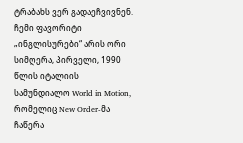ტრაბახს ვერ გადაეჩვივნენ. ჩემი ფავორიტი „ინგლისურები“ არის ორი სიმღერა, პირველი, 1990 წლის იტალიის სამუნდიალო World in Motion, რომელიც New Order-მა ჩაწერა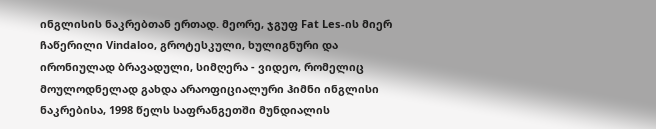ინგლისის ნაკრებთან ერთად. მეორე, ჯგუფ Fat Les-ის მიერ ჩაწერილი Vindaloo, გროტესკული, ხულიგნური და ირონიულად ბრავადული, სიმღერა - ვიდეო, რომელიც მოულოდნელად გახდა არაოფიციალური ჰიმნი ინგლისი ნაკრებისა, 1998 წელს საფრანგეთში მუნდიალის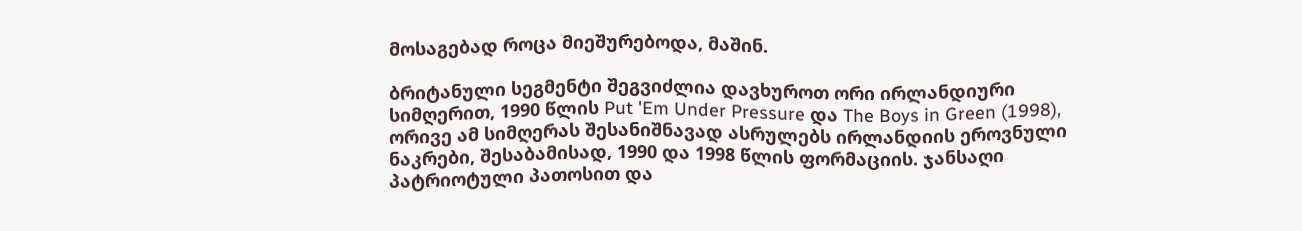მოსაგებად როცა მიეშურებოდა, მაშინ.

ბრიტანული სეგმენტი შეგვიძლია დავხუროთ ორი ირლანდიური სიმღერით, 1990 წლის Put 'Em Under Pressure და The Boys in Green (1998), ორივე ამ სიმღერას შესანიშნავად ასრულებს ირლანდიის ეროვნული ნაკრები, შესაბამისად, 1990 და 1998 წლის ფორმაციის. ჯანსაღი პატრიოტული პათოსით და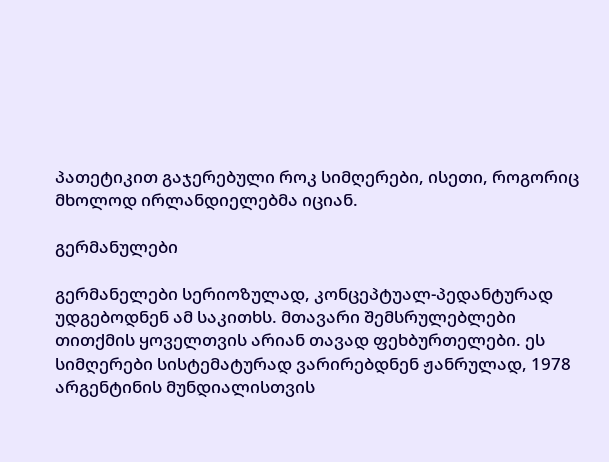პათეტიკით გაჯერებული როკ სიმღერები, ისეთი, როგორიც მხოლოდ ირლანდიელებმა იციან.

გერმანულები

გერმანელები სერიოზულად, კონცეპტუალ-პედანტურად უდგებოდნენ ამ საკითხს. მთავარი შემსრულებლები თითქმის ყოველთვის არიან თავად ფეხბურთელები. ეს სიმღერები სისტემატურად ვარირებდნენ ჟანრულად, 1978 არგენტინის მუნდიალისთვის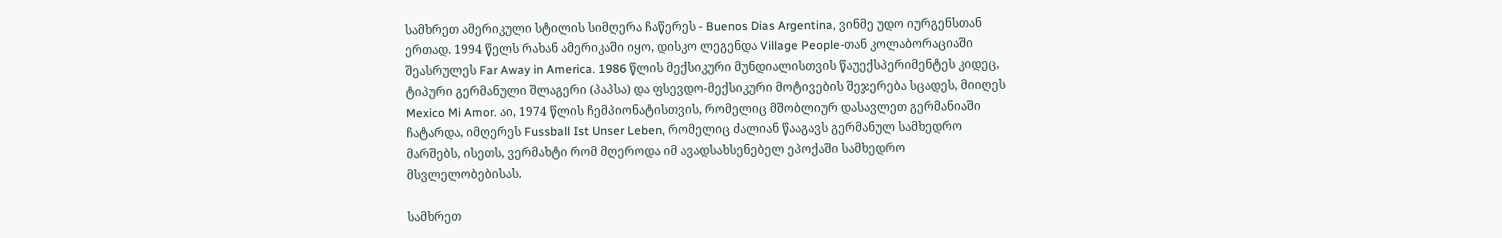სამხრეთ ამერიკული სტილის სიმღერა ჩაწერეს - Buenos Dias Argentina, ვინმე უდო იურგენსთან ერთად. 1994 წელს რახან ამერიკაში იყო, დისკო ლეგენდა Village People-თან კოლაბორაციაში შეასრულეს Far Away in America. 1986 წლის მექსიკური მუნდიალისთვის წაუექსპერიმენტეს კიდეც, ტიპური გერმანული შლაგერი (პაპსა) და ფსევდო-მექსიკური მოტივების შეჯერება სცადეს, მიიღეს Mexico Mi Amor. აი, 1974 წლის ჩემპიონატისთვის, რომელიც მშობლიურ დასავლეთ გერმანიაში ჩატარდა, იმღერეს Fussball Ist Unser Leben, რომელიც ძალიან წააგავს გერმანულ სამხედრო მარშებს, ისეთს, ვერმახტი რომ მღეროდა იმ ავადსახსენებელ ეპოქაში სამხედრო მსვლელობებისას.

სამხრეთ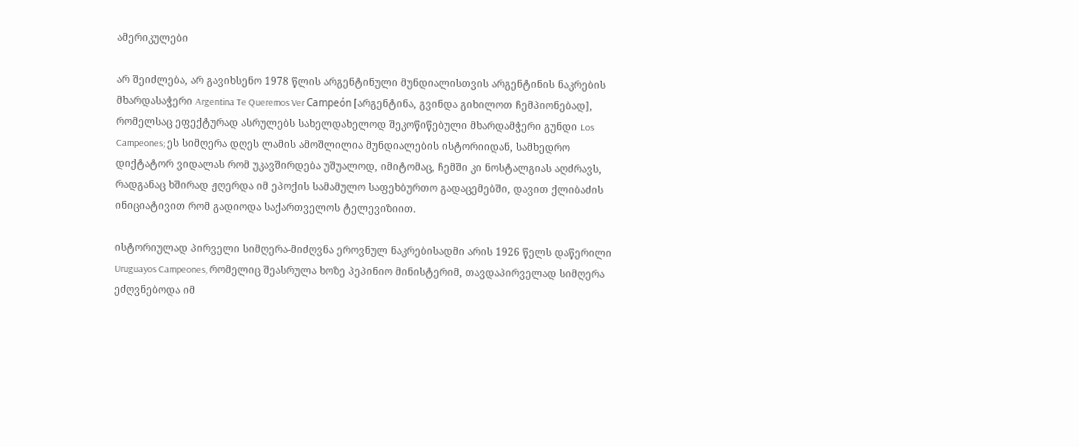ამერიკულები

არ შეიძლება, არ გავიხსენო 1978 წლის არგენტინული მუნდიალისთვის არგენტინის ნაკრების მხარდასაჭერი Argentina Te Queremos Ver Campeón [არგენტინა, გვინდა გიხილოთ ჩემპიონებად], რომელსაც ეფექტურად ასრულებს სახელდახელოდ შეკოწიწებული მხარდამჭერი გუნდი Los Campeones; ეს სიმღერა დღეს ლამის ამოშლილია მუნდიალების ისტორიიდან, სამხედრო დიქტატორ ვიდალას რომ უკავშირდება უშუალოდ, იმიტომაც, ჩემში კი ნოსტალგიას აღძრავს, რადგანაც ხშირად ჟღერდა იმ ეპოქის სამამულო საფეხბურთო გადაცემებში, დავით ქლიბაძის ინიციატივით რომ გადიოდა საქართველოს ტელევიზიით.

ისტორიულად პირველი სიმღერა-მიძღვნა ეროვნულ ნაკრებისადმი არის 1926 წელს დაწერილი Uruguayos Campeones, რომელიც შეასრულა ხოზე პეპინიო მინისტერიმ, თავდაპირველად სიმღერა ეძღვნებოდა იმ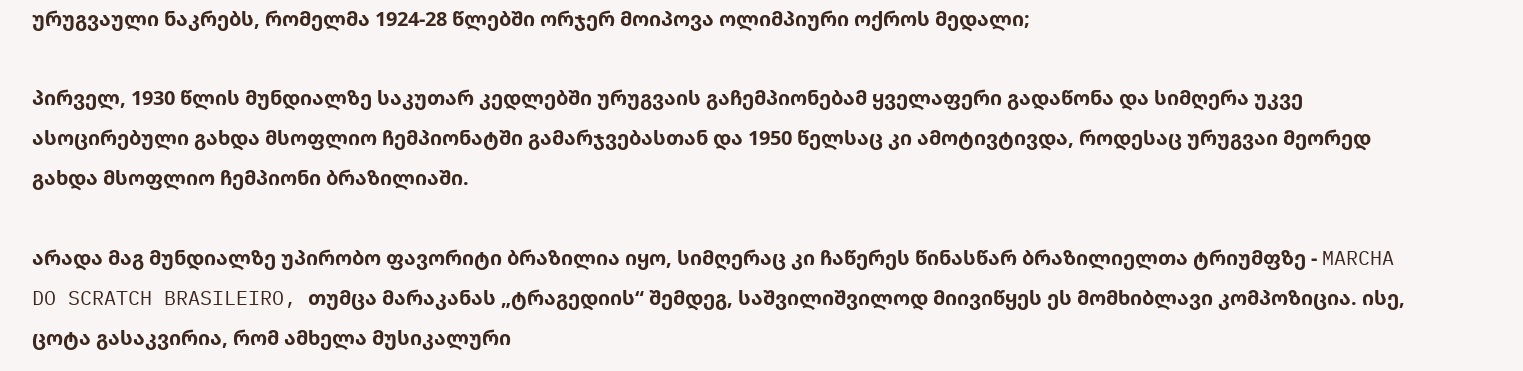ურუგვაული ნაკრებს, რომელმა 1924-28 წლებში ორჯერ მოიპოვა ოლიმპიური ოქროს მედალი;

პირველ, 1930 წლის მუნდიალზე საკუთარ კედლებში ურუგვაის გაჩემპიონებამ ყველაფერი გადაწონა და სიმღერა უკვე ასოცირებული გახდა მსოფლიო ჩემპიონატში გამარჯვებასთან და 1950 წელსაც კი ამოტივტივდა, როდესაც ურუგვაი მეორედ გახდა მსოფლიო ჩემპიონი ბრაზილიაში.

არადა მაგ მუნდიალზე უპირობო ფავორიტი ბრაზილია იყო, სიმღერაც კი ჩაწერეს წინასწარ ბრაზილიელთა ტრიუმფზე - MARCHA DO SCRATCH BRASILEIRO, თუმცა მარაკანას „ტრაგედიის“ შემდეგ, საშვილიშვილოდ მიივიწყეს ეს მომხიბლავი კომპოზიცია. ისე, ცოტა გასაკვირია, რომ ამხელა მუსიკალური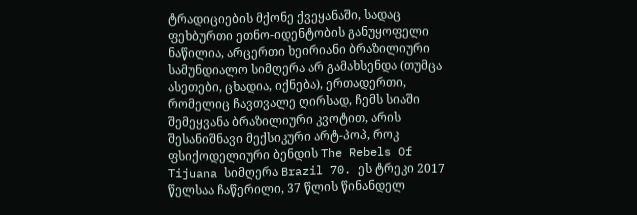ტრადიციების მქონე ქვეყანაში, სადაც ფეხბურთი ეთნო-იდენტობის განუყოფელი ნაწილია, არცერთი ხეირიანი ბრაზილიური სამუნდიალო სიმღერა არ გამახსენდა (თუმცა ასეთები, ცხადია, იქნება), ერთადერთი, რომელიც ჩავთვალე ღირსად, ჩემს სიაში შემეყვანა ბრაზილიური კვოტით, არის შესანიშნავი მექსიკური არტ-პოპ, როკ ფსიქოდელიური ბენდის The Rebels Of Tijuana სიმღერა Brazil 70. ეს ტრეკი 2017 წელსაა ჩაწერილი, 37 წლის წინანდელ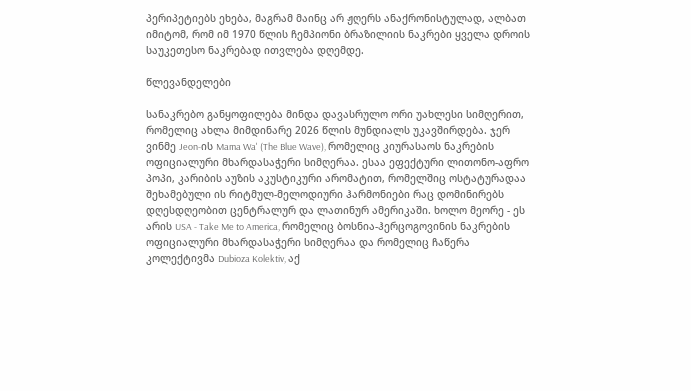პერიპეტიებს ეხება, მაგრამ მაინც არ ჟღერს ანაქრონისტულად, ალბათ იმიტომ, რომ იმ 1970 წლის ჩემპიონი ბრაზილიის ნაკრები ყველა დროის საუკეთესო ნაკრებად ითვლება დღემდე.

წლევანდელები

სანაკრებო განყოფილება მინდა დავასრულო ორი უახლესი სიმღერით, რომელიც ახლა მიმდინარე 2026 წლის მუნდიალს უკავშირდება. ჯერ ვინმე Jeon-ის Mama Wa' (The Blue Wave), რომელიც კიურასაოს ნაკრების ოფიციალური მხარდასაჭერი სიმღერაა. ესაა ეფექტური ლითონო-აფრო პოპი, კარიბის აუზის აკუსტიკური არომატით, რომელშიც ოსტატურადაა შეხამებული ის რიტმულ-მელოდიური ჰარმონიები რაც დომინირებს დღესდღეობით ცენტრალურ და ლათინურ ამერიკაში. ხოლო მეორე - ეს არის USA - Take Me to America, რომელიც ბოსნია-ჰერცოგოვინის ნაკრების ოფიციალური მხარდასაჭერი სიმღერაა და რომელიც ჩაწერა კოლექტივმა Dubioza Kolektiv, აქ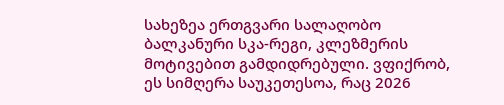სახეზეა ერთგვარი სალაღობო ბალკანური სკა-რეგი, კლეზმერის მოტივებით გამდიდრებული. ვფიქრობ, ეს სიმღერა საუკეთესოა, რაც 2026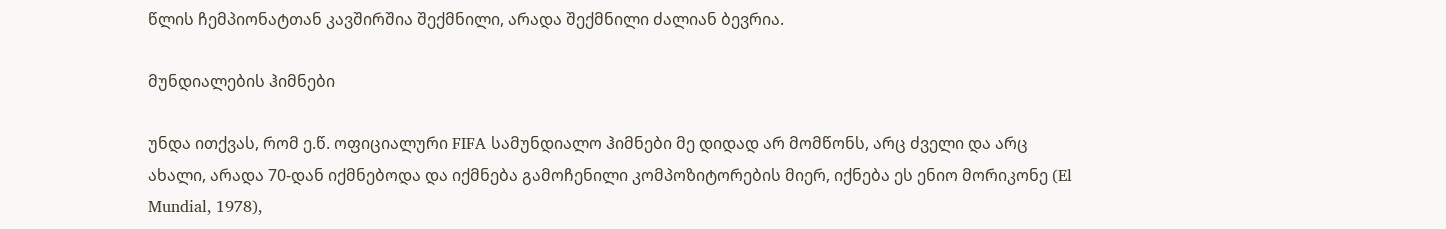წლის ჩემპიონატთან კავშირშია შექმნილი, არადა შექმნილი ძალიან ბევრია.

მუნდიალების ჰიმნები

უნდა ითქვას, რომ ე.წ. ოფიციალური FIFA სამუნდიალო ჰიმნები მე დიდად არ მომწონს, არც ძველი და არც ახალი, არადა 70-დან იქმნებოდა და იქმნება გამოჩენილი კომპოზიტორების მიერ, იქნება ეს ენიო მორიკონე (El Mundial, 1978),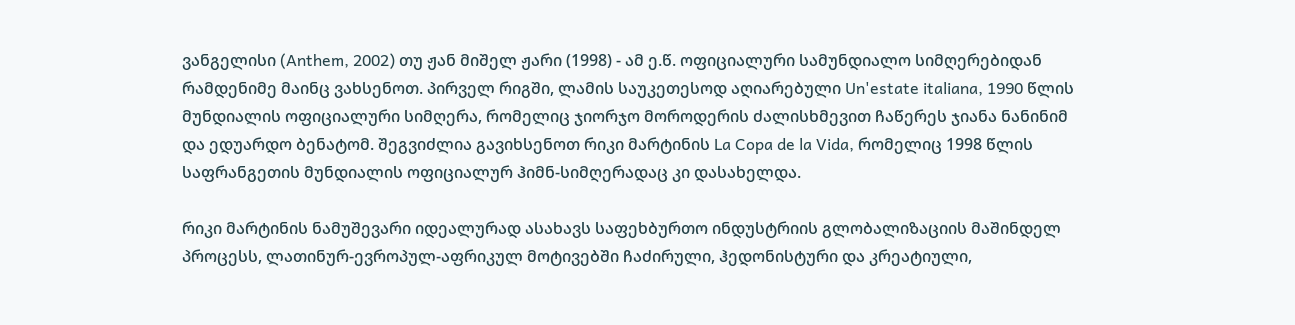ვანგელისი (Anthem, 2002) თუ ჟან მიშელ ჟარი (1998) - ამ ე.წ. ოფიციალური სამუნდიალო სიმღერებიდან რამდენიმე მაინც ვახსენოთ. პირველ რიგში, ლამის საუკეთესოდ აღიარებული Un'estate italiana, 1990 წლის მუნდიალის ოფიციალური სიმღერა, რომელიც ჯიორჯო მოროდერის ძალისხმევით ჩაწერეს ჯიანა ნანინიმ და ედუარდო ბენატომ. შეგვიძლია გავიხსენოთ რიკი მარტინის La Copa de la Vida, რომელიც 1998 წლის საფრანგეთის მუნდიალის ოფიციალურ ჰიმნ-სიმღერადაც კი დასახელდა.

რიკი მარტინის ნამუშევარი იდეალურად ასახავს საფეხბურთო ინდუსტრიის გლობალიზაციის მაშინდელ პროცესს, ლათინურ-ევროპულ-აფრიკულ მოტივებში ჩაძირული, ჰედონისტური და კრეატიული,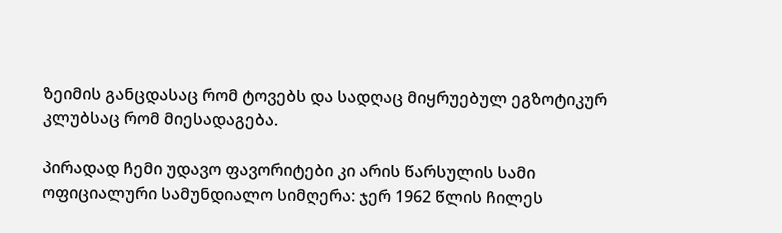ზეიმის განცდასაც რომ ტოვებს და სადღაც მიყრუებულ ეგზოტიკურ კლუბსაც რომ მიესადაგება.

პირადად ჩემი უდავო ფავორიტები კი არის წარსულის სამი ოფიციალური სამუნდიალო სიმღერა: ჯერ 1962 წლის ჩილეს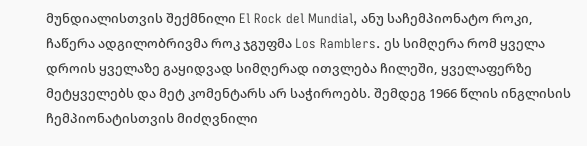მუნდიალისთვის შექმნილი El Rock del Mundial, ანუ საჩემპიონატო როკი, ჩაწერა ადგილობრივმა როკ ჯგუფმა Los Ramblers. ეს სიმღერა რომ ყველა დროის ყველაზე გაყიდვად სიმღერად ითვლება ჩილეში, ყველაფერზე მეტყველებს და მეტ კომენტარს არ საჭიროებს. შემდეგ 1966 წლის ინგლისის ჩემპიონატისთვის მიძღვნილი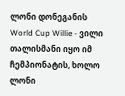ლონი დონეგანის World Cup Willie - ვილი თალისმანი იყო იმ ჩემპიონატის, ხოლო ლონი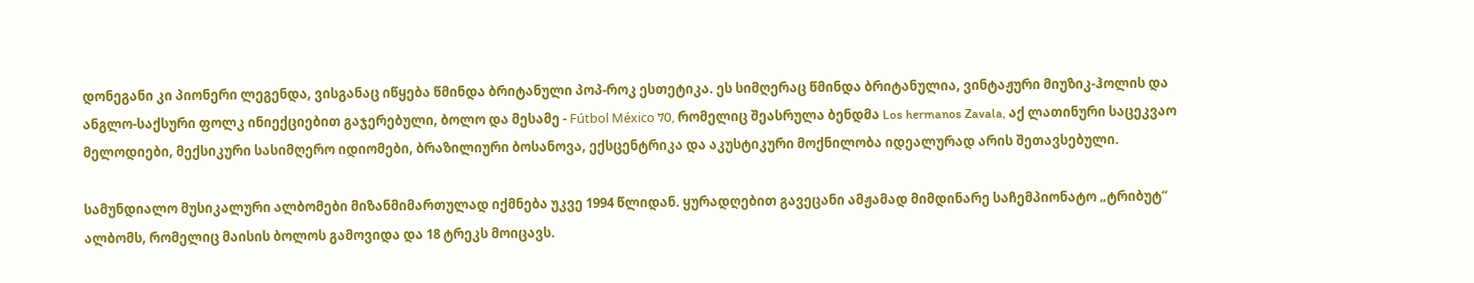დონეგანი კი პიონერი ლეგენდა, ვისგანაც იწყება წმინდა ბრიტანული პოპ-როკ ესთეტიკა. ეს სიმღერაც წმინდა ბრიტანულია, ვინტაჟური მიუზიკ-ჰოლის და ანგლო-საქსური ფოლკ ინიექციებით გაჯერებული, ბოლო და მესამე - Fútbol México 70, რომელიც შეასრულა ბენდმა Los hermanos Zavala, აქ ლათინური საცეკვაო მელოდიები, მექსიკური სასიმღერო იდიომები, ბრაზილიური ბოსანოვა, ექსცენტრიკა და აკუსტიკური მოქნილობა იდეალურად არის შეთავსებული.

სამუნდიალო მუსიკალური ალბომები მიზანმიმართულად იქმნება უკვე 1994 წლიდან. ყურადღებით გავეცანი ამჟამად მიმდინარე საჩემპიონატო „ტრიბუტ“ ალბომს, რომელიც მაისის ბოლოს გამოვიდა და 18 ტრეკს მოიცავს.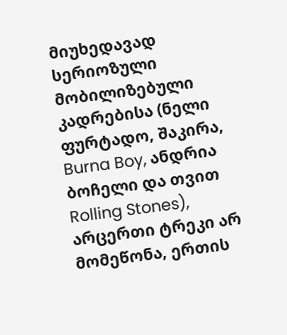მიუხედავად სერიოზული მობილიზებული კადრებისა (ნელი ფურტადო, შაკირა, Burna Boy, ანდრია ბოჩელი და თვით Rolling Stones), არცერთი ტრეკი არ მომეწონა, ერთის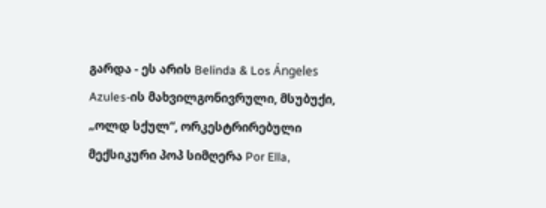გარდა - ეს არის Belinda & Los Ángeles Azules-ის მახვილგონივრული, მსუბუქი, „ოლდ სქულ“, ორკესტრირებული მექსიკური პოპ სიმღერა Por Ella,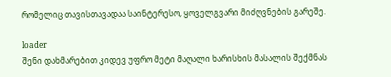რომელიც თავისთავადაა საინტერესო, ყოველგვარი მიძღვნების გარეშე.

loader
შენი დახმარებით კიდევ უფრო მეტი მაღალი ხარისხის მასალის შექმნას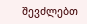შევძლებთ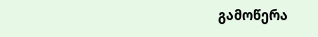გამოწერა